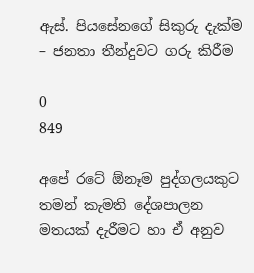ඇස්‌. පියසේනගේ සිකුරු දැක්‌ම – ජනතා තීන්දුවට ගරු කිරීම

0
849

අපේ රටේ ඕනෑම පුද්ගලයකුට තමන් කැමති දේශපාලන මතයක්‌ දැරීමට හා ඒ අනුව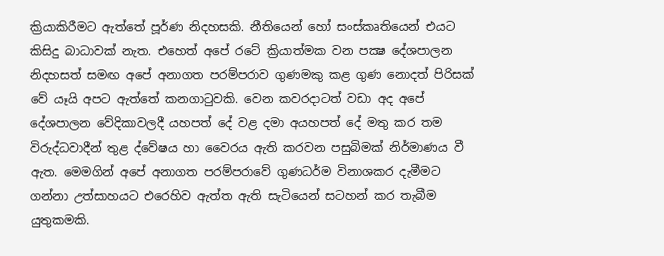ක්‍රියාකිරීමට ඇත්තේ පූර්ණ නිදහසකි. නීතියෙන් හෝ සංස්‌කෘතියෙන් එයට කිසිදු බාධාවක්‌ නැත. එහෙත් අපේ රටේ ක්‍රියාත්මක වන පක්‍ෂ දේශපාලන නිදහසත් සමඟ අපේ අනාගත පරම්පරාව ගුණමකු කළ ගුණ නොදත් පිරිසක්‌ වේ යෑයි අපට ඇත්තේ කනගාටුවකි. වෙන කවරදාටත් වඩා අද අපේ දේශපාලන වේදිකාවලදී යහපත් දේ වළ දමා අයහපත් දේ මතු කර තම විරුද්ධවාදීන් තුළ ද්වේෂය හා වෛරය ඇති කරවන පසුබිමක්‌ නිර්මාණය වී ඇත. මෙමගින් අපේ අනාගත පරම්පරාවේ ගුණධර්ම විනාශකර දැමීමට ගන්නා උත්සාහයට එරෙහිව ඇත්ත ඇති සැටියෙන් සටහන් කර තැබීම යුතුකමකි.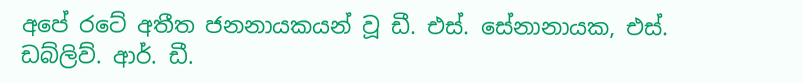අපේ රටේ අතීත ජනනායකයන් වූ ඩී. එස්‌. සේනානායක, එස්‌. ඩබ්ලිව්. ආර්. ඩී.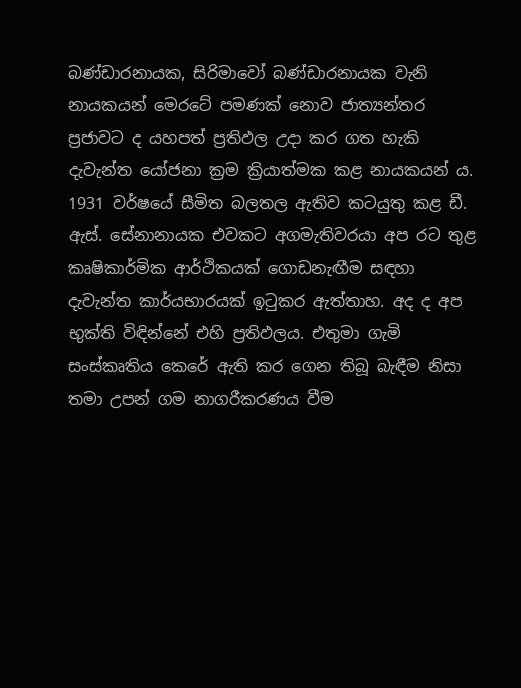බණ්‌ඩාරනායක, සිරිමාවෝ බණ්‌ඩාරනායක වැනි නායකයන් මෙරටේ පමණක්‌ නොව ජාත්‍යන්තර ප්‍රජාවට ද යහපත් ප්‍රතිඵල උදා කර ගත හැකි දැවැන්ත යෝජනා ක්‍රම ක්‍රියාත්මක කළ නායකයන් ය. 1931 වර්ෂයේ සීමිත බලතල ඇතිව කටයුතු කළ ඩී. ඇස්‌. සේනානායක එවකට අගමැතිවරයා අප රට තුළ කෘෂිකාර්මික ආර්ථිකයක්‌ ගොඩනැඟීම සඳහා දැවැන්ත කාර්යභාරයක්‌ ඉටුකර ඇත්තාහ. අද ද අප භුක්‌ති විඳින්නේ එහි ප්‍රතිඵලය. එතුමා ගැමි සංස්‌කෘතිය කෙරේ ඇති කර ගෙන තිබූ බැඳීම නිසා තමා උපන් ගම නාගරීකරණය වීම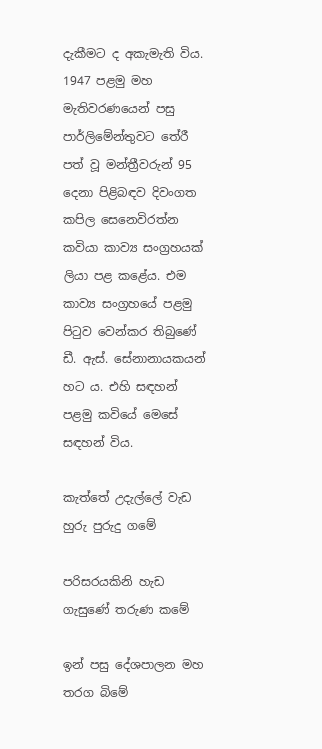දැකීමට ද අකැමැති විය. 1947 පළමු මහ මැතිවරණයෙන් පසු පාර්ලිමේන්තුවට තේරී පත් වූ මන්ත්‍රීවරුන් 95 දෙනා පිළිබඳව දිවංගත කපිල සෙනෙවිරත්න කවියා කාව්‍ය සංග්‍රහයක්‌ ලියා පළ කළේය. එම කාව්‍ය සංග්‍රහයේ පළමු පිටුව වෙන්කර තිබුණේ ඩී. ඇස්‌. සේනානායකයන් හට ය. එහි සඳහන් පළමු කවියේ මෙසේ සඳහන් විය.

කැත්තේ උදැල්ලේ වැඩ හුරු පුරුදු ගමේ

පරිසරයකිනි හැඩ ගැසුණේ තරුණ කමේ

ඉන් පසු දේශපාලන මහ තරග බිමේ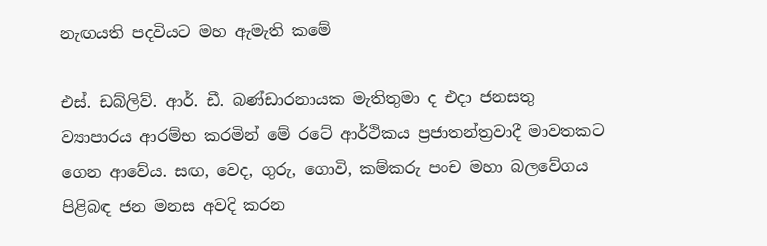නැඟයති පදවියට මහ ඇමැති කමේ

එස්‌. ඩබ්ලිව්. ආර්. ඩී. බණ්‌ඩාරනායක මැතිතුමා ද එදා ජනසතු ව්‍යාපාරය ආරම්භ කරමින් මේ රටේ ආර්ථිකය ප්‍රජාතන්ත්‍රවාදී මාවතකට ගෙන ආවේය. සඟ, වෙද, ගුරු, ගොවි, කම්කරු පංච මහා බලවේගය පිළිබඳ ජන මනස අවදි කරන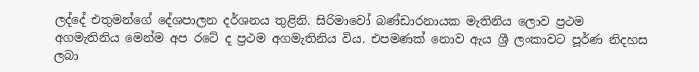ලද්දේ එතුමන්ගේ දේශපාලන දර්ශනය තුළිනි. සිරිමාවෝ බණ්‌ඩාරනායක මැතිනිය ලොව ප්‍රථම අගමැතිනිය මෙන්ම අප රටේ ද ප්‍රථම අගමැතිනිය විය. එපමණක්‌ නොව ඇය ශ්‍රී ලංකාවට පූර්ණ නිදහස ලබා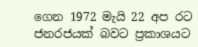ගෙන 1972 මැයි 22 අප රට ජනරජයක්‌ බවට ප්‍රකාශයට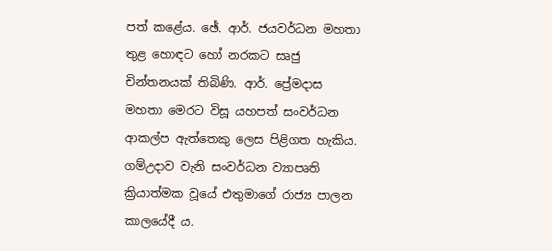පත් කළේය. ඡේ. ආර්. ජයවර්ධන මහතා තුළ හොඳට හෝ නරකට සෘජු චින්තනයක්‌ තිබිණි. ආර්. ප්‍රේමදාස මහතා මෙරට විසූ යහපත් සංවර්ධන ආකල්ප ඇත්තෙකු ලෙස පිළිගත හැකිය. ගම්උදාව වැනි සංවර්ධන ව්‍යාපෘති ක්‍රියාත්මක වූයේ එතුමාගේ රාජ්‍ය පාලන කාලයේදී ය.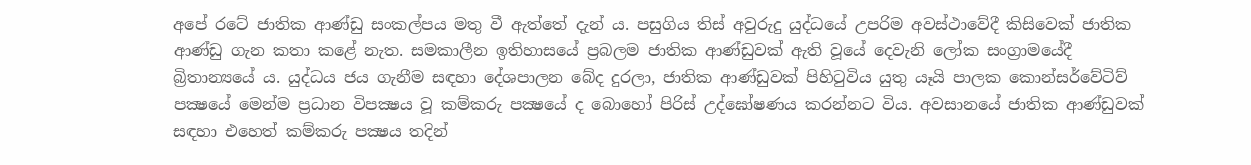අපේ රටේ ජාතික ආණ්‌ඩු සංකල්පය මතු වී ඇත්තේ දැන් ය. පසුගිය තිස්‌ අවුරුදු යුද්ධයේ උපරිම අවස්‌ථාවේදී කිසිවෙක්‌ ජාතික ආණ්‌ඩු ගැන කතා කළේ නැත. සමකාලීන ඉතිහාසයේ ප්‍රබලම ජාතික ආණ්‌ඩුවක්‌ ඇති වූයේ දෙවැනි ලෝක සංග්‍රාමයේදී බ්‍රිතාන්‍යයේ ය. යුද්ධය ජය ගැනීම සඳහා දේශපාලන බේද දුරලා, ජාතික ආණ්‌ඩුවක්‌ පිහිටුවිය යුතු යෑයි පාලක කොන්සර්වේටිව් පක්‍ෂයේ මෙන්ම ප්‍රධාන විපක්‍ෂය වූ කම්කරු පක්‍ෂයේ ද බොහෝ පිරිස්‌ උද්ඝෝෂණය කරන්නට විය. අවසානයේ ජාතික ආණ්‌ඩුවක්‌ සඳහා එහෙත් කම්කරු පක්‍ෂය තදින්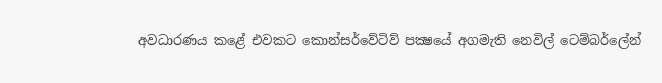අවධාරණය කළේ එවකට කොන්සර්වේටිව් පක්‍ෂයේ අගමැති නෙවිල් ටෙම්බර්ලේන්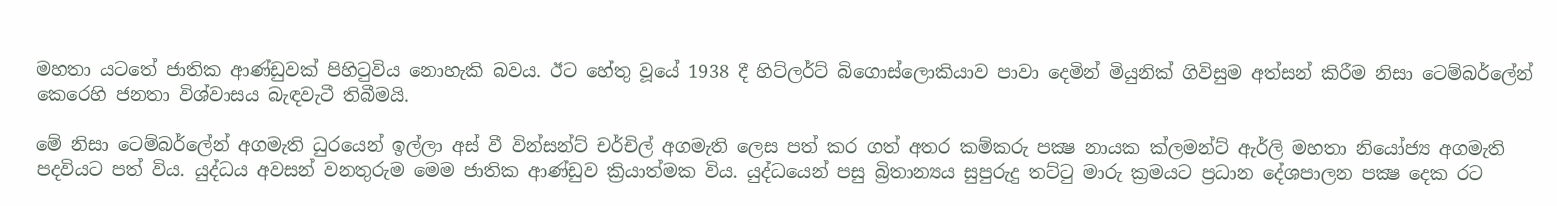මහතා යටතේ ජාතික ආණ්‌ඩුවක්‌ පිහිටුවිය නොහැකි බවය. ඊට හේතු වූයේ 1938 දී හිට්‌ලර්ට්‌ බිගොස්‌ලොකියාව පාවා දෙමින් මියුනික්‌ ගිවිසුම අත්සන් කිරීම නිසා ටෙම්බර්ලේන් කෙරෙහි ජනතා විශ්වාසය බැඳවැටී තිබීමයි.

මේ නිසා ටෙම්බර්ලේන් අගමැති ධුරයෙන් ඉල්ලා අස්‌ වී වින්සන්ට්‌ චර්චිල් අගමැති ලෙස පත් කර ගත් අතර කම්කරු පක්‍ෂ නායක ක්‌ලමන්ට්‌ ඇර්ලි මහතා නියෝජ්‍ය අගමැති පදවියට පත් විය. යුද්ධය අවසන් වනතුරුම මෙම ජාතික ආණ්‌ඩුව ක්‍රියාත්මක විය. යුද්ධයෙන් පසු බ්‍රිතාන්‍යය සුපුරුදු තට්‌ටු මාරු ක්‍රමයට ප්‍රධාන දේශපාලන පක්‍ෂ දෙක රට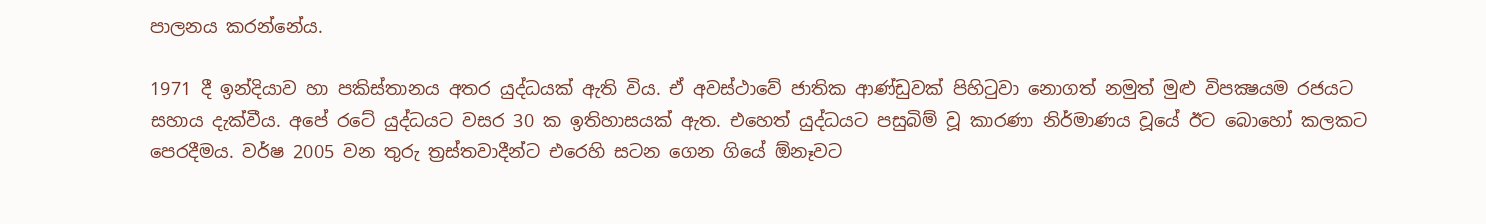පාලනය කරන්නේය.

1971 දී ඉන්දියාව හා පකිස්‌තානය අතර යුද්ධයක්‌ ඇති විය. ඒ අවස්‌ථාවේ ජාතික ආණ්‌ඩුවක්‌ පිහිටුවා නොගත් නමුත් මුළු විපක්‍ෂයම රජයට සහාය දැක්‌වීය. අපේ රටේ යුද්ධයට වසර 30 ක ඉතිහාසයක්‌ ඇත. එහෙත් යුද්ධයට පසුබිම් වූ කාරණා නිර්මාණය වූයේ ඊට බොහෝ කලකට පෙරදීමය. වර්ෂ 2005 වන තුරු ත්‍රස්‌තවාදීන්ට එරෙහි සටන ගෙන ගියේ ඕනෑවට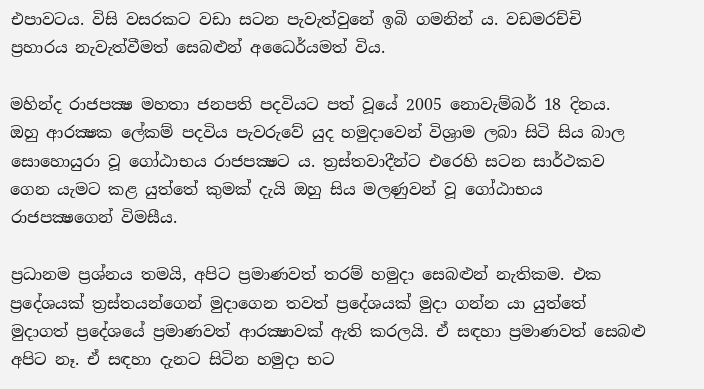එපාවටය. විසි වසරකට වඩා සටන පැවැත්වුනේ ඉබි ගමනින් ය. වඩමරච්චි ප්‍රහාරය නැවැත්වීමත් සෙබළුන් අධෛර්යමත් විය.

මහින්ද රාජපක්‍ෂ මහතා ජනපති පදවියට පත් වූයේ 2005 නොවැම්බර් 18 දිනය. ඔහු ආරක්‍ෂක ලේකම් පදවිය පැවරුවේ යුද හමුදාවෙන් විශ්‍රාම ලබා සිටි සිය බාල සොහොයුරා වූ ගෝඨාභය රාජපක්‍ෂට ය. ත්‍රස්‌තවාදීන්ට එරෙහි සටන සාර්ථකව ගෙන යැමට කළ යුත්තේ කුමක්‌ දැයි ඔහු සිය මලණුවන් වූ ගෝඨාභය රාජපක්‍ෂගෙන් විමසීය.

ප්‍රධානම ප්‍රශ්නය තමයි, අපිට ප්‍රමාණවත් තරම් හමුදා සෙබළුන් නැතිකම. එක ප්‍රදේශයක්‌ ත්‍රස්‌තයන්ගෙන් මුදාගෙන තවත් ප්‍රදේශයක්‌ මුදා ගන්න යා යුත්තේ මුදාගත් ප්‍රදේශයේ ප්‍රමාණවත් ආරක්‍ෂාවක්‌ ඇති කරලයි. ඒ සඳහා ප්‍රමාණවත් සෙබළු අපිට නෑ. ඒ සඳහා දැනට සිටින හමුදා භට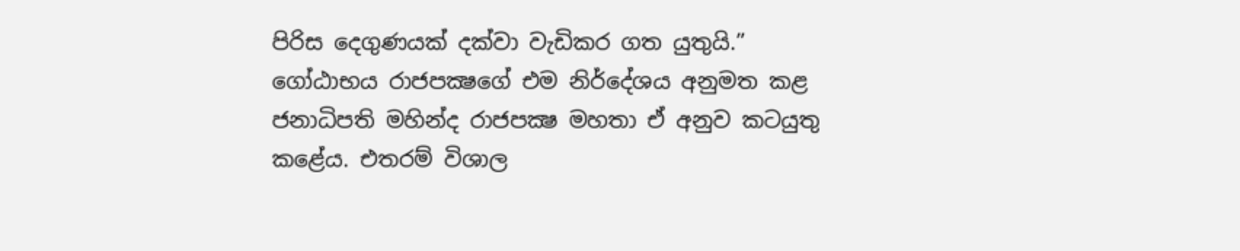පිරිස දෙගුණයක්‌ දක්‌වා වැඩිකර ගත යුතුයි.” ගෝඨාභය රාජපක්‍ෂගේ එම නිර්දේශය අනුමත කළ ජනාධිපති මහින්ද රාජපක්‍ෂ මහතා ඒ අනුව කටයුතු කළේය. එතරම් විශාල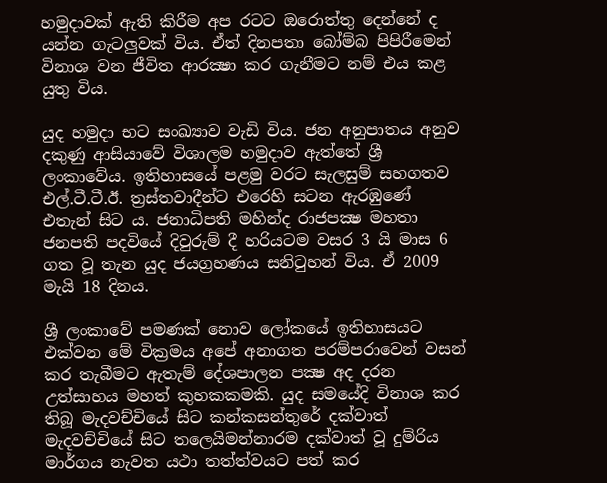හමුදාවක්‌ ඇති කිරීම අප රටට ඔරොත්තු දෙන්නේ ද යන්න ගැටලුවක්‌ විය. ඒත් දිනපතා බෝම්බ පිපිරීමෙන් විනාශ වන ජීවිත ආරක්‍ෂා කර ගැනීමට නම් එය කළ යුතු විය.

යුද හමුදා භට සංඛ්‍යාව වැඩි විය. ජන අනුපාතය අනුව දකුණු ආසියාවේ විශාලම හමුදාව ඇත්තේ ශ්‍රී ලංකාවේය. ඉතිහාසයේ පළමු වරට සැලසුම් සහගතව එල්.ටී.ටී.ඊ. ත්‍රස්‌තවාදීන්ට එරෙහි සටන ඇරඹුණේ එතැන් සිට ය. ජනාධිපති මහින්ද රාජපක්‍ෂ මහතා ජනපති පදවියේ දිවුරුම් දී හරියටම වසර 3 යි මාස 6 ගත වූ තැන යුද ජයග්‍රහණය සනිටුහන් විය. ඒ 2009 මැයි 18 දිනය.

ශ්‍රී ලංකාවේ පමණක්‌ නොව ලෝකයේ ඉතිහාසයට එක්‌වන මේ වික්‍රමය අපේ අනාගත පරම්පරාවෙන් වසන් කර තැබීමට ඇතැම් දේශපාලන පක්‍ෂ අද දරන උත්සාහය මහත් කුහකකමකි. යුද සමයේදි විනාශ කර තිබූ මැදවච්චියේ සිට කන්කසන්තුරේ දක්‌වාත් මැදවච්චියේ සිට තලෙයිමන්නාරම දක්‌වාත් වූ දුම්රිය මාර්ගය නැවත යථා තත්ත්වයට පත් කර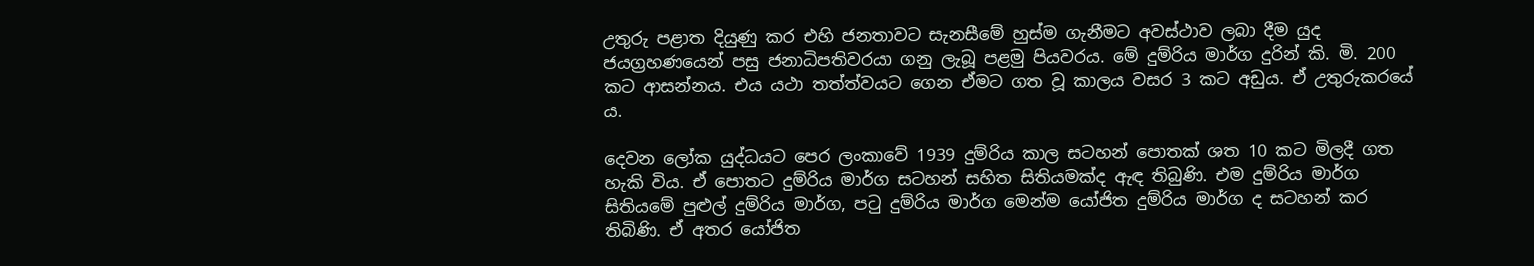උතුරු පළාත දියුණු කර එහි ජනතාවට සැනසීමේ හුස්‌ම ගැනීමට අවස්‌ථාව ලබා දීම යුද ජයග්‍රහණයෙන් පසු ජනාධිපතිවරයා ගනු ලැබූ පළමු පියවරය. මේ දුම්රිය මාර්ග දුරින් කි. මි. 200 කට ආසන්නය. එය යථා තත්ත්වයට ගෙන ඒමට ගත වූ කාලය වසර 3 කට අඩුය. ඒ උතුරුකරයේ ය.

දෙවන ලෝක යුද්ධයට පෙර ලංකාවේ 1939 දුම්රිය කාල සටහන් පොතක්‌ ශත 10 කට මිලදී ගත හැකි විය. ඒ පොතට දුම්රිය මාර්ග සටහන් සහිත සිතියමක්‌ද ඇඳ තිබුණි. එම දුම්රිය මාර්ග සිතියමේ පුළුල් දුම්රිය මාර්ග, පටු දුම්රිය මාර්ග මෙන්ම යෝජිත දුම්රිය මාර්ග ද සටහන් කර තිබිණි. ඒ අතර යෝජිත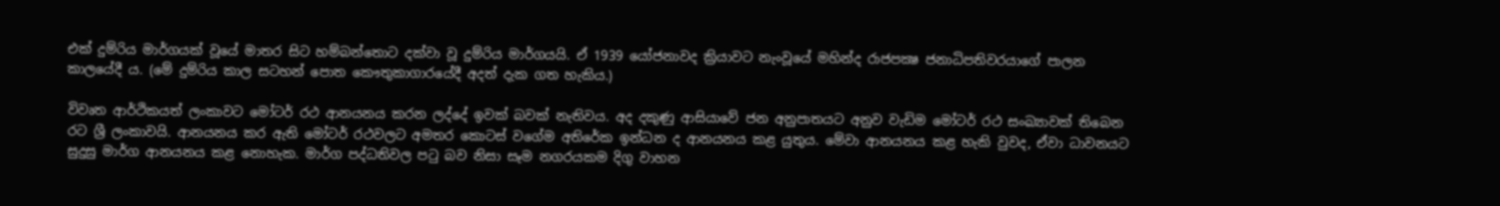එක්‌ දුම්රිය මාර්ගයක්‌ වූයේ මාතර සිට හම්බන්තොට දක්‌වා වූ දුම්රිය මාර්ගයයි. ඒ 1939 යෝජනාවද ක්‍රියාවට නැංවූයේ මහින්ද රාජපක්‍ෂ ජනාධිපතිවරයාගේ පාලන කාලයේදී ය. (මේ දුම්රිය කාල සටහන් පොත කෞතුකාගාරයේදී අදත් දැක ගත හැකිය.)

විවෘත ආර්ථිකයත් ලංකාවට මෝටර් රථ ආනයනය කරන ලද්දේ ඉවක්‌ බවක්‌ නැතිවය. අද දකුණු ආසියාවේ ජන අනුපාතයට අනුව වැඩිම මෝටර් රථ සංඛ්‍යාවක්‌ තිබෙන රට ශ්‍රී ලංකාවයි. ආනයනය කර ඇති මෝටර් රථවලට අමතර කොටස්‌ වගේම අතිරේක ඉන්ධන ද ආනයනය කළ යුතුය. මේවා ආනයනය කළ හැකි වුවද, ඒවා ධාවනයට සුදුසු මාර්ග ආනයනය කළ නොහැක. මාර්ග පද්ධතිවල පටු බව නිසා සෑම නගරයකම දිගු වාහන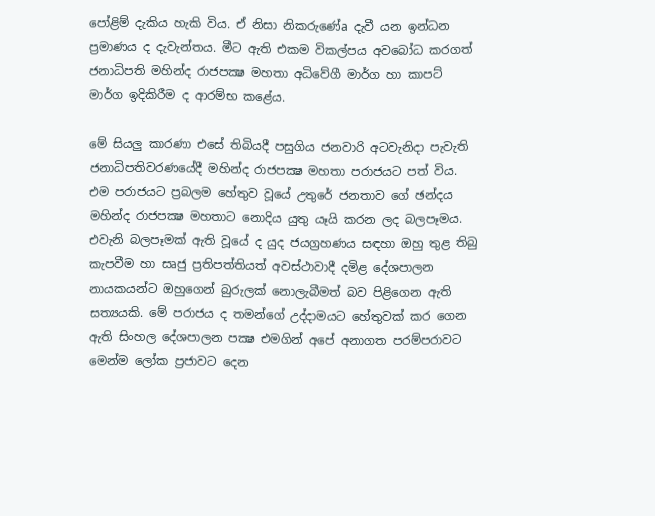පෝළිම් දැකිය හැකි විය. ඒ නිසා නිකරුණේa දැවී යන ඉන්ධන ප්‍රමාණය ද දැවැන්තය. මීට ඇති එකම විකල්පය අවබෝධ කරගත් ජනාධිපති මහින්ද රාජපක්‍ෂ මහතා අධිවේගී මාර්ග හා කාපට්‌ මාර්ග ඉදිකිරීම ද ආරම්භ කළේය.

මේ සියලු කාරණා එසේ තිබියදී පසුගිය ජනවාරි අටවැනිදා පැවැති ජනාධිපතිවරණයේදී මහින්ද රාජපක්‍ෂ මහතා පරාජයට පත් විය. එම පරාජයට ප්‍රබලම හේතුව වූයේ උතුරේ ජනතාව ගේ ඡන්දය මහින්ද රාජපක්‍ෂ මහතාට නොදිය යුතු යෑයි කරන ලද බලපෑමය. එවැනි බලපෑමක්‌ ඇති වූයේ ද යුද ජයග්‍රහණය සඳහා ඔහු තුළ තිබු කැපවීම හා සෘජු ප්‍රතිපත්තියත් අවස්‌ථාවාදී දමිළ දේශපාලන නායකයන්ට ඔහුගෙන් බුරුලක්‌ නොලැබීමත් බව පිළිගෙන ඇති සත්‍යයකි. මේ පරාජය ද තමන්ගේ උද්දාමයට හේතුවක්‌ කර ගෙන ඇති සිංහල දේශපාලන පක්‍ෂ එමගින් අපේ අනාගත පරම්පරාවට මෙන්ම ලෝක ප්‍රජාවට දෙන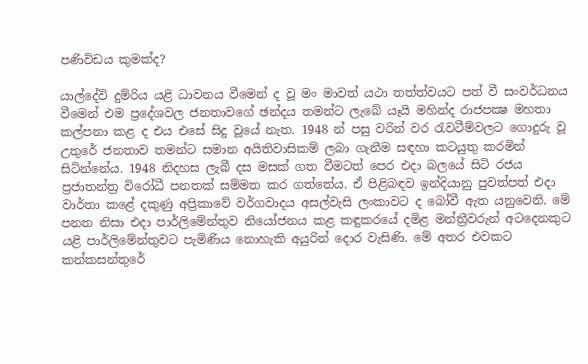පණිවිඩය කුමක්‌ද?

යාල්දේවි දුම්රිය යළි ධාවනය වීමෙන් ද වූ මං මාවත් යථා තත්ත්වයට පත් වී සංවර්ධනය වීමෙන් එම ප්‍රදේශවල ජනතාවගේ ඡන්දය තමන්ට ලැබේ යෑයි මහින්ද රාජපක්‍ෂ මහතා කල්පනා කළ ද එය එසේ සිදු වූයේ නැත. 1948 න් පසු වරින් වර රැවටීම්වලට ගොදුරු වූ උතුරේ ජනතාව තමන්ට සමාන අයිතිවාසිකම් ලබා ගැනීම සඳහා කටයුතු කරමින් සිටින්නේය. 1948 නිදහස ලැබී දස මසක්‌ ගත වීමටත් පෙර එදා බලයේ සිටි රජය ප්‍රජාතන්ත්‍ර විරෝධී පනතක්‌ සම්මත කර ගත්තේය. ඒ පිළිබඳව ඉන්දියානු පුවත්පත් එදා වාර්තා කළේ දකුණු අප්‍රිකාවේ වර්ගවාදය අසල්වැසි ලංකාවට ද බෝවී ඇත යනුවෙනි. මේ පනත නිසා එදා පාර්ලිමේන්තුව නියෝජනය කළ කඳුකරයේ දමිළ මන්ත්‍රීවරුන් අටදෙනකුට යළි පාර්ලිමේන්තුවට පැමිණිය නොහැකි අයුරින් දොර වැසිණි. මේ අතර එවකට කන්කසන්තුරේ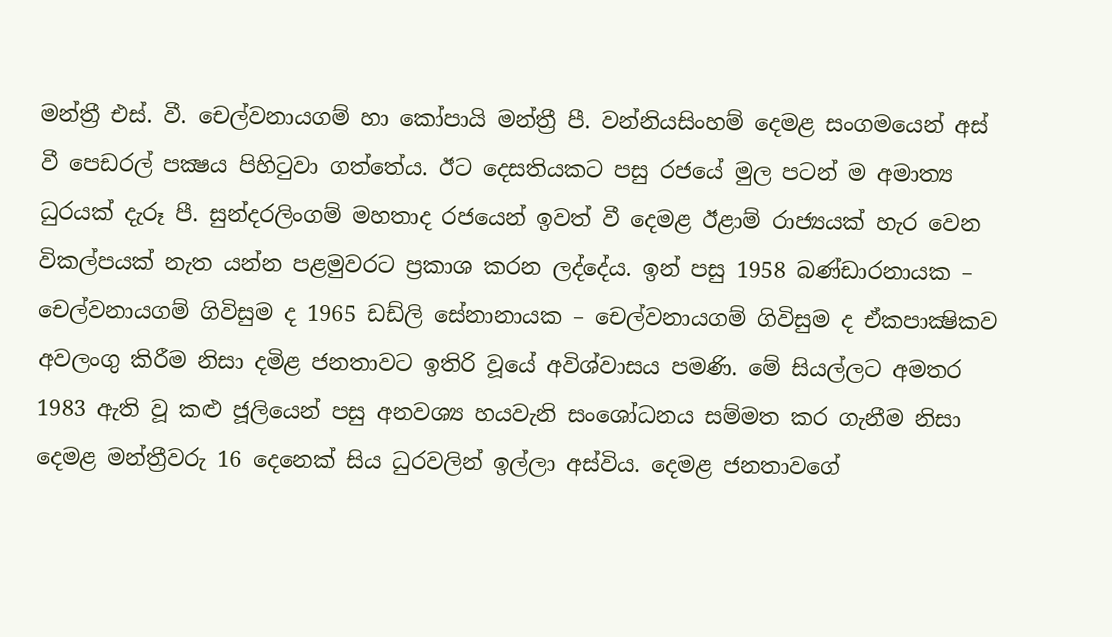මන්ත්‍රී එස්‌. වී. චෙල්වනායගම් හා කෝපායි මන්ත්‍රී පී. වන්නියසිංහම් දෙමළ සංගමයෙන් අස්‌ වී පෙඩරල් පක්‍ෂය පිහිටුවා ගත්තේය. ඊට දෙසතියකට පසු රජයේ මුල පටන් ම අමාත්‍ය ධුරයක්‌ දැරූ පී. සුන්දරලිංගම් මහතාද රජයෙන් ඉවත් වී දෙමළ ඊළාම් රාජ්‍යයක්‌ හැර වෙන විකල්පයක්‌ නැත යන්න පළමුවරට ප්‍රකාශ කරන ලද්දේය. ඉන් පසු 1958 බණ්‌ඩාරනායක – චෙල්වනායගම් ගිවිසුම ද 1965 ඩඩ්ලි සේනානායක – චෙල්වනායගම් ගිවිසුම ද ඒකපාක්‍ෂිකව අවලංගු කිරීම නිසා දමිළ ජනතාවට ඉතිරි වූයේ අවිශ්වාසය පමණි. මේ සියල්ලට අමතර 1983 ඇති වූ කළු ජූලියෙන් පසු අනවශ්‍ය හයවැනි සංශෝධනය සම්මත කර ගැනීම නිසා දෙමළ මන්ත්‍රීවරු 16 දෙනෙක්‌ සිය ධුරවලින් ඉල්ලා අස්‌විය. දෙමළ ජනතාවගේ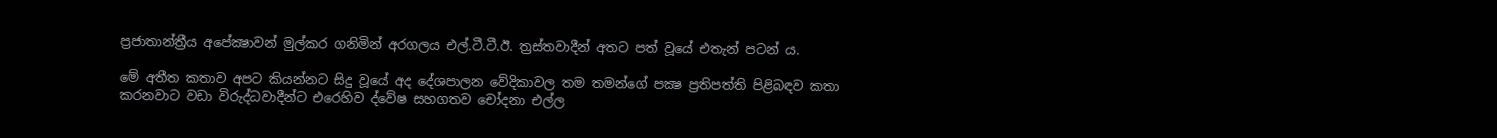ප්‍රජාතාන්ත්‍රීය අපේක්‍ෂාවන් මුල්කර ගනිමින් අරගලය එල්.ටී.ටී.ඊ. ත්‍රස්‌තවාදීන් අතට පත් වූයේ එතැන් පටන් ය.

මේ අතීත කතාව අපට කියන්නට සිදු වූයේ අද දේශපාලන වේදිකාවල තම තමන්ගේ පක්‍ෂ ප්‍රතිපත්ති පිළිබඳව කතා කරනවාට වඩා විරුද්ධවාදීන්ට එරෙහිව ද්වේෂ සහගතව චෝදනා එල්ල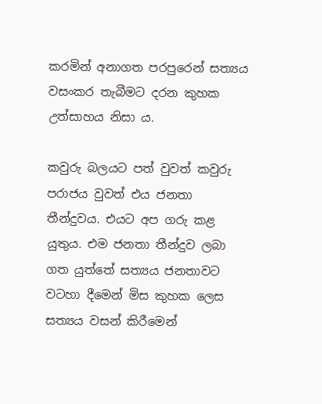කරමින් අනාගත පරපුරෙන් සත්‍යය වසංකර තැබීමට දරන කුහක උත්සාහය නිසා ය.

කවුරු බලයට පත් වුවත් කවුරු පරාජය වුවත් එය ජනතා තීන්දුවය. එයට අප ගරු කළ යුතුය. එම ජනතා තීන්දුව ලබා ගත යුත්තේ සත්‍යය ජනතාවට වටහා දීමෙන් මිස කුහක ලෙස සත්‍යය වසන් කිරීමෙන්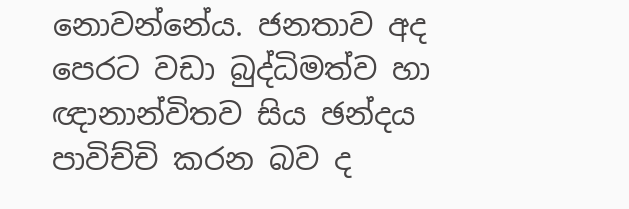නොවන්නේය. ජනතාව අද පෙරට වඩා බුද්ධිමත්ව හා ඥානාන්විතව සිය ඡන්දය පාවිච්චි කරන බව ද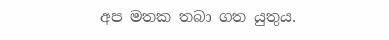අප මතක තබා ගත යුතුය.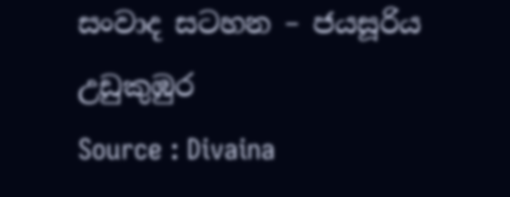සංවාද සටහන – ජයසූරිය උඩුකුඹුර
Source : Divaina